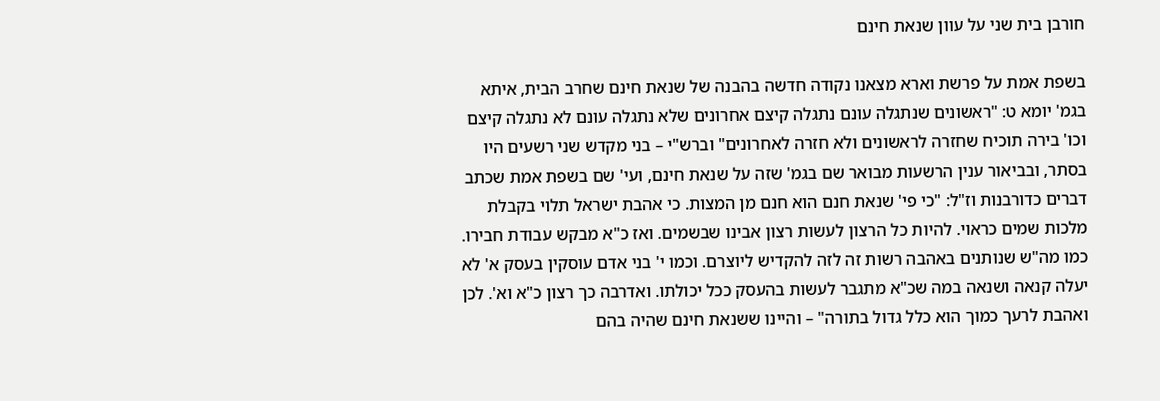חורבן בית שני על עוון שנאת חינם

בשפת אמת על פרשת וארא מצאנו נקודה חדשה בהבנה של שנאת חינם שחרב הבית, איתא בגמ' יומא ט: "ראשונים שנתגלה עונם נתגלה קיצם אחרונים שלא נתגלה עונם לא נתגלה קיצם וכו' בירה תוכיח שחזרה לראשונים ולא חזרה לאחרונים" וברש"י – בני מקדש שני רשעים היו בסתר, ובביאור ענין הרשעות מבואר שם בגמ' שזה על שנאת חינם, ועי' שם בשפת אמת שכתב דברים כדורבנות וז"ל: "כי פי' שנאת חנם הוא חנם מן המצות. כי אהבת ישראל תלוי בקבלת מלכות שמים כראוי. להיות כל הרצון לעשות רצון אבינו שבשמים. ואז כ"א מבקש עבודת חבירו. כמו מה"ש שנותנים באהבה רשות זה לזה להקדיש ליוצרם. וכמו י' בני אדם עוסקין בעסק א' לא יעלה קנאה ושנאה במה שכ"א מתגבר לעשות בהעסק ככל יכולתו. ואדרבה כך רצון כ"א וא'. לכן ואהבת לרעך כמוך הוא כלל גדול בתורה" – והיינו ששנאת חינם שהיה בהם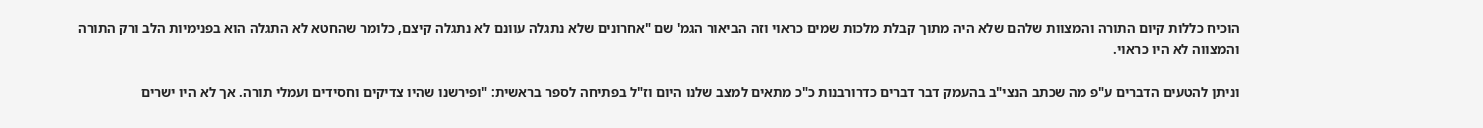הוכיח כללות קיום התורה והמצוות שלהם שלא היה מתוך קבלת מלכות שמים כראוי וזה הביאור הגמ' שם "אחרונים שלא נתגלה עוונם לא נתגלה קיצם, כלומר שהחטא לא התגלה הוא בפנימיות הלב ורק התורה והמצווה לא היו כראוי.

וניתן להטעים הדברים ע"פ מה שכתב הנצי"ב בהעמק דבר דברים כדרורבנות כ"כ מתאים למצב שלנו היום וז"ל בפתיחה לספר בראשית: "ופירשנו שהיו צדיקים וחסידים ועמלי תורה. אך לא היו ישרים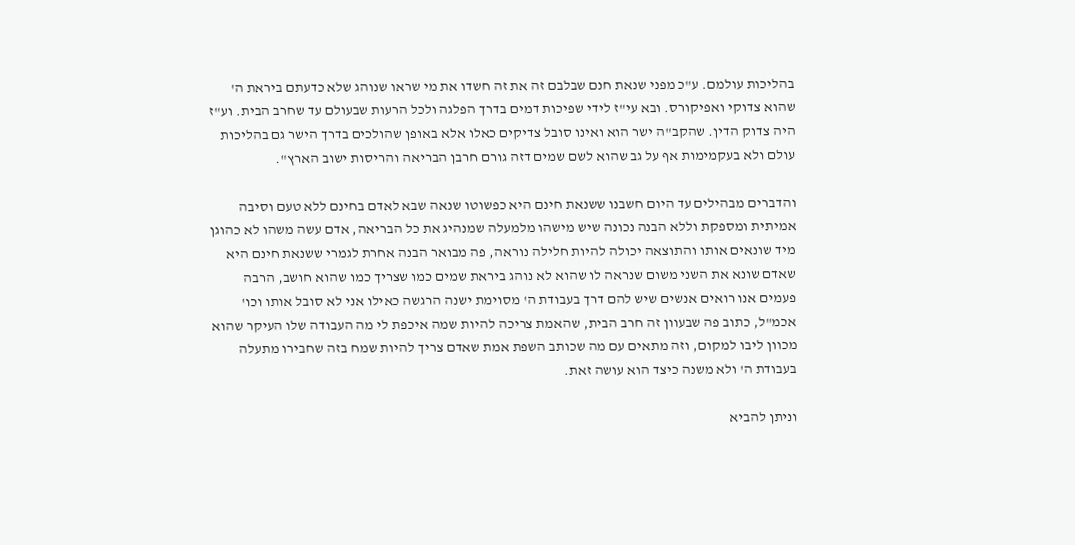בהליכות עולמם. ע"כ מפני שנאת חנם שבלבם זה את זה חשדו את מי שראו שנוהג שלא כדעתם ביראת ה' שהוא צדוקי ואפיקורס. ובא עי"ז לידי שפיכות דמים בדרך הפלגה ולכל הרעות שבעולם עד שחרב הבית. וע"ז היה צדוק הדין. שהקב"ה ישר הוא ואינו סובל צדיקים כאלו אלא באופן שהולכים בדרך הישר גם בהליכות עולם ולא בעקמימות אף על גב שהוא לשם שמים דזה גורם חרבן הבריאה והריסות ישוב הארץ".

והדברים מבהילים עד היום חשבנו ששנאת חינם היא כפשוטו שנאה שבא לאדם בחינם ללא טעם וסיבה אמיתית ומספקת וללא הבנה נכונה שיש מישהו מלמעלה שמנהיג את כל הבריאה, אדם עשה משהו לא כהוגן מיד שונאים אותו והתוצאה יכולה להיות חלילה נוראה, פה מבואר הבנה אחרת לגמרי ששנאת חינם היא שאדם שונא את השני משום שנראה לו שהוא לא נוהג ביראת שמים כמו שצריך כמו שהוא חושב, הרבה פעמים אנו רואים אנשים שיש להם דרך בעבודת ה' מסוימת ישנה הרגשה כאילו אני לא סובל אותו וכו' אכמ"ל, כתוב פה שבעוון זה חרב הבית, שהאמת צריכה להיות שמה איכפת לי מה העבודה שלו העיקר שהוא מכוון ליבו למקום, וזה מתאים עם מה שכותב השפת אמת שאדם צריך להיות שמח בזה שחבירו מתעלה בעבודת ה' ולא משנה כיצד הוא עושה זאת.

וניתן להביא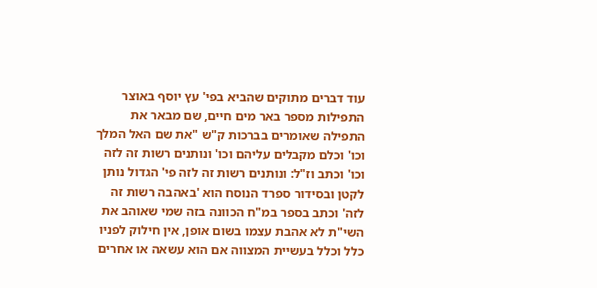עוד דברים מתוקים שהביא בפי' עץ יוסף באוצר התפילות מספר באר מים חיים, שם מבאר את התפילה שאומרים בברכות ק"ש "את שם האל המלך וכו' וכלם מקבלים עליהם וכו' ונותנים רשות זה לזה וכו' וכתב וז"ל: ונותנים רשות זה לזה פי' הגדול נותן לקטן ובסידור ספרד הנוסח הוא 'באהבה רשות זה לזה' וכתב בספר במ"ח הכוונה בזה שמי שאוהב את השי"ת לא אהבת עצמו בשום אופן, אין חילוק לפניו כלל וכלל בעשיית המצווה אם הוא עשאה או אחרים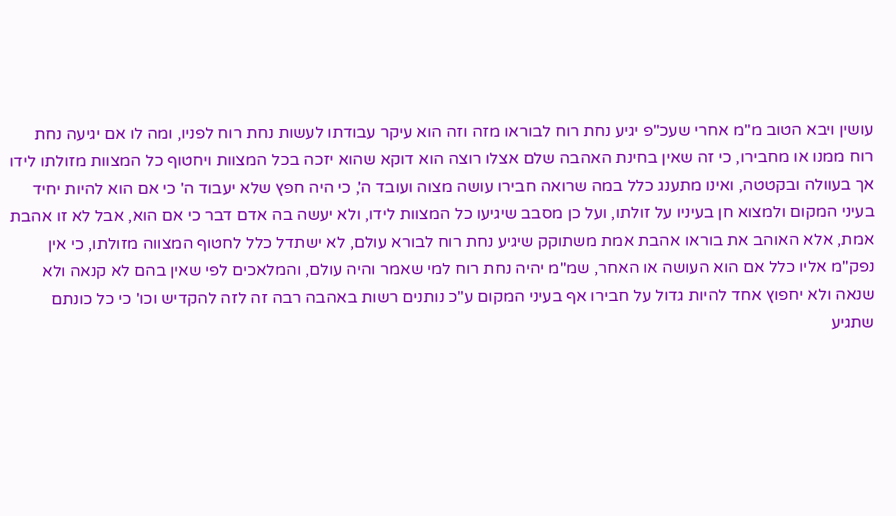עושין ויבא הטוב מ"מ אחרי שעכ"פ יגיע נחת רוח לבוראו מזה וזה הוא עיקר עבודתו לעשות נחת רוח לפניו, ומה לו אם יגיעה נחת רוח ממנו או מחבירו, כי זה שאין בחינת האהבה שלם אצלו רוצה הוא דוקא שהוא יזכה בכל המצוות ויחטוף כל המצוות מזולתו לידו אך בעוולה ובקטטה, ואינו מתענג כלל במה שרואה חבירו עושה מצוה ועובד ה', כי היה חפץ שלא יעבוד ה' כי אם הוא להיות יחיד בעיני המקום ולמצוא חן בעיניו על זולתו, ועל כן מסבב שיגיעו כל המצוות לידו, ולא יעשה בה אדם דבר כי אם הוא, אבל לא זו אהבת אמת, אלא האוהב את בוראו אהבת אמת משתוקק שיגיע נחת רוח לבורא עולם, לא ישתדל כלל לחטוף המצווה מזולתו, כי אין נפק"מ אליו כלל אם הוא העושה או האחר, שמ"מ יהיה נחת רוח למי שאמר והיה עולם, והמלאכים לפי שאין בהם לא קנאה ולא שנאה ולא יחפוץ אחד להיות גדול על חבירו אף בעיני המקום ע"כ נותנים רשות באהבה רבה זה לזה להקדיש וכו' כי כל כונתם שתגיע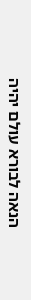הנאה לבורא עולם יהיה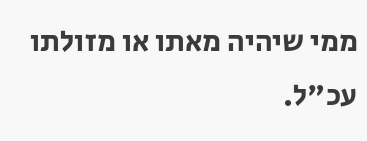ממי שיהיה מאתו או מזולתו עכ"ל.